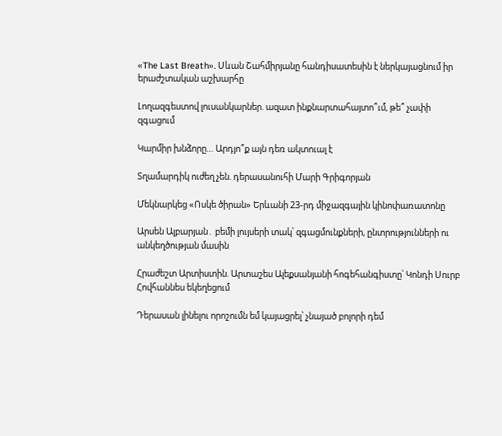«The Last Breath». Սևան Շահմիրյանը հանդիսատեսին է ներկայացնում իր երաժշտական աշխարհը

Լողազգեստով լուսանկարներ. ազատ ինքնարտահայտո՞ւմ, թե՞ չափի զգացում

Կարմիր խնձորը… Արդյո՞ք այն դեռ ակտուալ է

Տղամարդիկ ուժեղ չեն. դերասանուհի Մարի Գրիգորյան

Մեկնարկեց «Ոսկե ծիրան» Երևանի 23-րդ միջազգային կինոփառատոնը

Արսեն Ալբարյան․ բեմի լույսերի տակ՝ զգացմունքների, ընտրությունների ու անկեղծության մասին

Հրաժեշտ Արտիստին. Արտաշես Ալեքսանյանի հոգեհանգիստը՝ Կոնդի Սուրբ Հովհաննես եկեղեցում

Դերասան լինելու որոշումն եմ կայացրել՝ չնայած բոլորի դեմ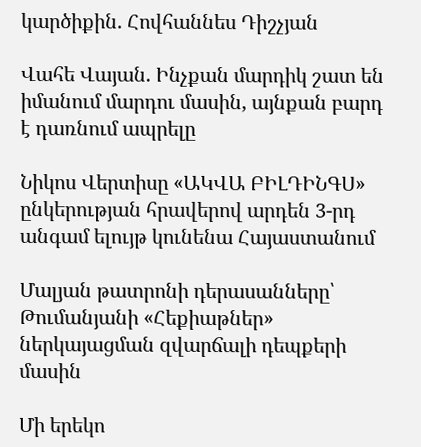կարծիքին. Հովհաննես Դիշչյան

Վահե Վայան. Ինչքան մարդիկ շատ են իմանում մարդու մասին, այնքան բարդ է դառնում ապրելը

Նիկոս Վերտիսը «ԱԿՎԱ ԲԻԼԴԻՆԳՍ» ընկերության հրավերով արդեն 3-րդ անգամ ելույթ կունենա Հայաստանում

Մալյան թատրոնի դերասանները՝ Թումանյանի «Հեքիաթներ» ներկայացման զվարճալի դեպքերի մասին

Մի երեկո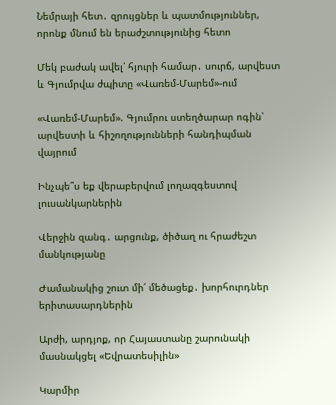Նեմրայի հետ․ զրույցներ և պատմություններ, որոնք մնում են երաժշտությունից հետո

Մեկ բաժակ ավել՝ հյուրի համար․ սուրճ, արվեստ և Գյումրվա ժպիտը «Վառեմ-Մարեմ»-ում

«Վառեմ-Մարեմ». Գյումրու ստեղծարար ոգին՝ արվեստի և հիշողությունների հանդիպման վայրում

Ինչպե՞ս եք վերաբերվում լողազգեստով լուսանկարներին

Վերջին զանգ․ արցունք, ծիծաղ ու հրաժեշտ մանկությանը

Ժամանակից շուտ մի՛ մեծացեք․ խորհուրդներ երիտասարդներին

Արժի, արդյոք, որ Հայաստանը շարունակի մասնակցել «Եվրատեսիլին»

Կարմիր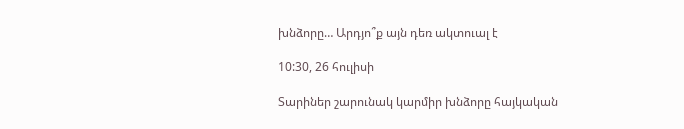խնձորը… Արդյո՞ք այն դեռ ակտուալ է

10:30, 26 հուլիսի

Տարիներ շարունակ կարմիր խնձորը հայկական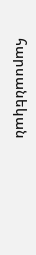հարսանեկան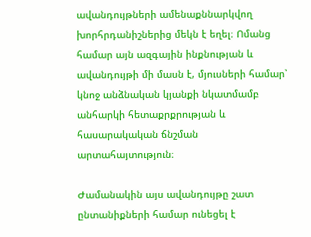ավանդույթների ամենաքննարկվող խորհրդանիշներից մեկն է եղել։ Ոմանց համար այն ազգային ինքնության և ավանդույթի մի մասն է, մյուսների համար՝ կնոջ անձնական կյանքի նկատմամբ անհարկի հետաքրքրության և հասարակական ճնշման արտահայտություն։

Ժամանակին այս ավանդույթը շատ ընտանիքների համար ունեցել է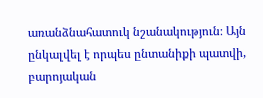առանձնահատուկ նշանակություն։ Այն ընկալվել է որպես ընտանիքի պատվի, բարոյական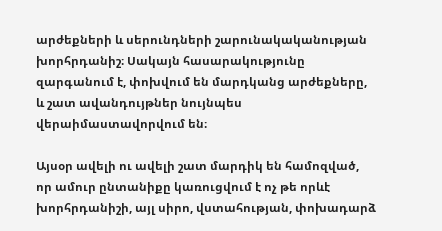արժեքների և սերունդների շարունակականության խորհրդանիշ։ Սակայն հասարակությունը զարգանում է, փոխվում են մարդկանց արժեքները, և շատ ավանդույթներ նույնպես վերաիմաստավորվում են։

Այսօր ավելի ու ավելի շատ մարդիկ են համոզված, որ ամուր ընտանիքը կառուցվում է ոչ թե որևէ խորհրդանիշի, այլ սիրո, վստահության, փոխադարձ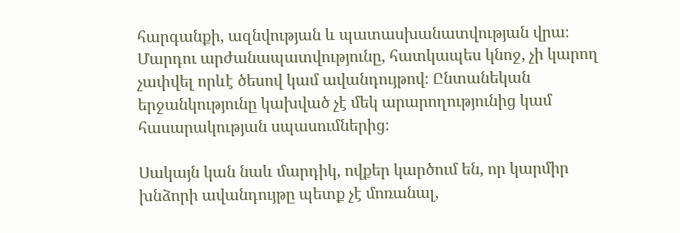հարգանքի, ազնվության և պատասխանատվության վրա։ Մարդու արժանապատվությունը, հատկապես կնոջ, չի կարող չափվել որևէ ծեսով կամ ավանդույթով։ Ընտանեկան երջանկությունը կախված չէ մեկ արարողությունից կամ հասարակության սպասումներից։

Սակայն կան նաև մարդիկ, ովքեր կարծում են, որ կարմիր խնձորի ավանդույթը պետք չէ մոռանալ,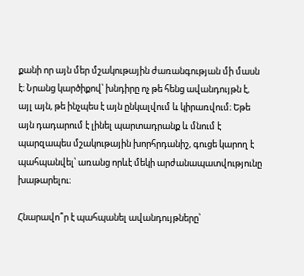քանի որ այն մեր մշակութային ժառանգության մի մասն է։ Նրանց կարծիքով՝ խնդիրը ոչ թե հենց ավանդույթն է, այլ այն, թե ինչպես է այն ընկալվում և կիրառվում։ Եթե այն դադարում է լինել պարտադրանք և մնում է պարզապես մշակութային խորհրդանիշ, գուցե կարող է պահպանվել՝ առանց որևէ մեկի արժանապատվությունը խաթարելու։

Հնարավո՞ր է պահպանել ավանդույթները՝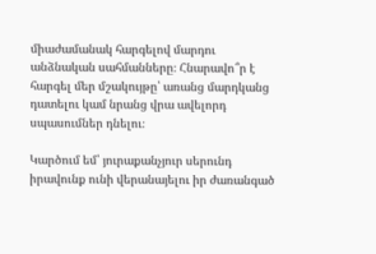միաժամանակ հարգելով մարդու անձնական սահմանները։ Հնարավո՞ր է հարգել մեր մշակույթը՝ առանց մարդկանց դատելու կամ նրանց վրա ավելորդ սպասումներ դնելու։

Կարծում եմ՝ յուրաքանչյուր սերունդ իրավունք ունի վերանայելու իր ժառանգած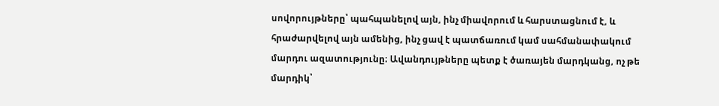սովորույթները՝ պահպանելով այն, ինչ միավորում և հարստացնում է, և հրաժարվելով այն ամենից, ինչ ցավ է պատճառում կամ սահմանափակում մարդու ազատությունը։ Ավանդույթները պետք է ծառայեն մարդկանց, ոչ թե մարդիկ՝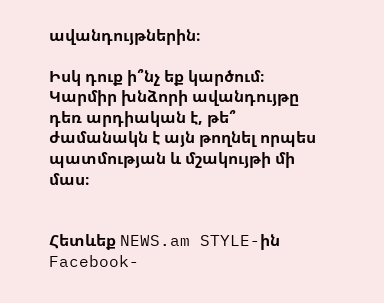ավանդույթներին։

Իսկ դուք ի՞նչ եք կարծում։ Կարմիր խնձորի ավանդույթը դեռ արդիական է, թե՞ ժամանակն է այն թողնել որպես պատմության և մշակույթի մի մաս։


Հետևեք NEWS.am STYLE-ին Facebook-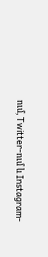ում, Twitter-ում և Instagram-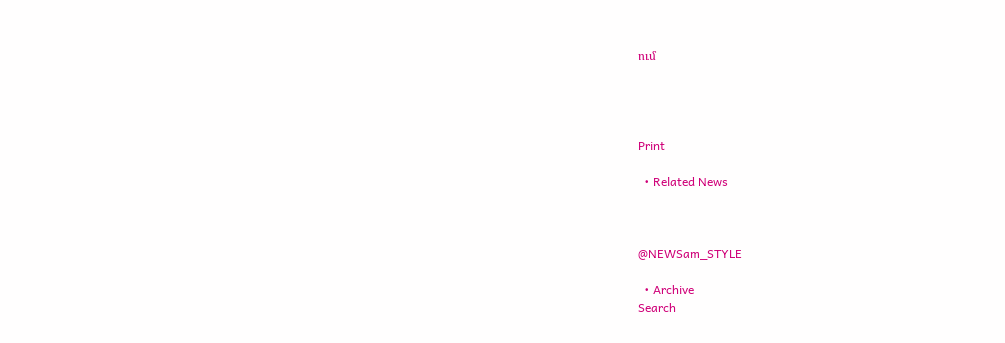ում




Print

  • Related News



@NEWSam_STYLE

  • Archive
Search